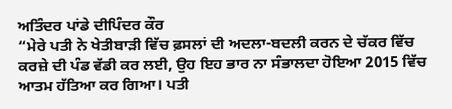ਅਤਿੰਦਰ ਪਾਂਡੇ ਦੀਪਿੰਦਰ ਕੌਰ
“ਮੇਰੇ ਪਤੀ ਨੇ ਖੇਤੀਬਾੜੀ ਵਿੱਚ ਫ਼ਸਲਾਂ ਦੀ ਅਦਲਾ-ਬਦਲੀ ਕਰਨ ਦੇ ਚੱਕਰ ਵਿੱਚ ਕਰਜ਼ੇ ਦੀ ਪੰਡ ਵੱਡੀ ਕਰ ਲਈ, ਉਹ ਇਹ ਭਾਰ ਨਾ ਸੰਭਾਲਦਾ ਹੋਇਆ 2015 ਵਿੱਚ ਆਤਮ ਹੱਤਿਆ ਕਰ ਗਿਆ। ਪਤੀ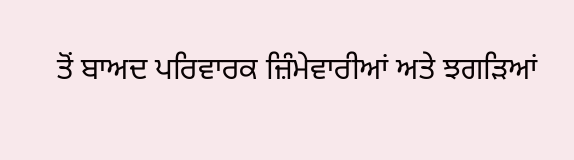ਤੋਂ ਬਾਅਦ ਪਰਿਵਾਰਕ ਜ਼ਿੰਮੇਵਾਰੀਆਂ ਅਤੇ ਝਗੜਿਆਂ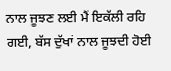ਨਾਲ ਜੂਝਣ ਲਈ ਮੈਂ ਇਕੱਲੀ ਰਹਿ ਗਈ, ਬੱਸ ਦੁੱਖਾਂ ਨਾਲ ਜੂਝਦੀ ਹੋਈ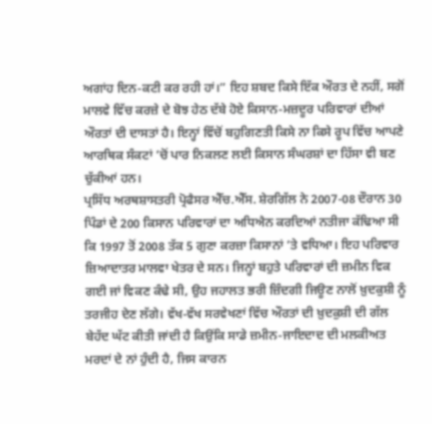ਅਗਾਂਹ ਦਿਨ-ਕਟੀ ਕਰ ਰਹੀ ਹਾਂ।” ਇਹ ਸ਼ਬਦ ਕਿਸੇ ਇੱਕ ਔਰਤ ਦੇ ਨਹੀਂ, ਸਗੋਂ ਮਾਲਵੇ ਵਿੱਚ ਕਰਜ਼ੇ ਦੇ ਬੋਝ ਹੇਠ ਦੱਬੇ ਹੋਏ ਕਿਸਾਨ-ਮਜ਼ਦੂਰ ਪਰਿਵਾਰਾਂ ਦੀਆਂ ਔਰਤਾਂ ਦੀ ਦਾਸਤਾਂ ਹੈ। ਇਨ੍ਹਾਂ ਵਿੱਚੋਂ ਬਹੁਗਿਣਤੀ ਕਿਸੇ ਨਾ ਕਿਸੇ ਰੂਪ ਵਿੱਚ ਆਪਣੇ ਆਰਥਿਕ ਸੰਕਟਾਂ ’ਚੋਂ ਪਾਰ ਨਿਕਲਣ ਲਈ ਕਿਸਾਨ ਸੰਘਰਸ਼ਾਂ ਦਾ ਹਿੱਸਾ ਵੀ ਬਣ ਚੁੱਕੀਆਂ ਹਨ।
ਪ੍ਰਸਿੱਧ ਅਰਥਸ਼ਾਸਤਰੀ ਪ੍ਰੋਫੈਸਰ ਐੱਚ.ਐੱਸ. ਸ਼ੇਰਗਿੱਲ ਨੇ 2007-08 ਦੌਰਾਨ 30 ਪਿੰਡਾਂ ਦੇ 200 ਕਿਸਾਨ ਪਰਿਵਾਰਾਂ ਦਾ ਅਧਿਐਨ ਕਰਦਿਆਂ ਨਤੀਜਾ ਕੱਢਿਆ ਸੀ ਕਿ 1997 ਤੋਂ 2008 ਤੱਕ 5 ਗੁਣਾ ਕਰਜ਼ਾ ਕਿਸਾਨਾਂ ’ਤੇ ਵਧਿਆ। ਇਹ ਪਰਿਵਾਰ ਜ਼ਿਆਦਾਤਰ ਮਾਲਵਾ ਖੇਤਰ ਦੇ ਸਨ। ਜਿਨ੍ਹਾਂ ਬਹੁਤੇ ਪਰਿਵਾਰਾਂ ਦੀ ਜ਼ਮੀਨ ਵਿਕ ਗਈ ਜਾਂ ਵਿਕਣ ਕੰਢੇ ਸੀ, ਉਹ ਜਹਾਲਤ ਭਰੀ ਜ਼ਿੰਦਗੀ ਜਿਊਣ ਨਾਲੋਂ ਖ਼ੁਦਕੁਸ਼ੀ ਨੂੰ ਤਰਜੀਹ ਦੇਣ ਲੱਗੇ। ਵੱਖ-ਵੱਖ ਸਰਵੇਖਣਾਂ ਵਿੱਚ ਔਰਤਾਂ ਦੀ ਖ਼ੁਦਕੁਸ਼ੀ ਦੀ ਗੱਲ ਬੇਹੱਦ ਘੱਟ ਕੀਤੀ ਜਾਂਦੀ ਹੈ ਕਿਉਂਕਿ ਸਾਡੇ ਜ਼ਮੀਨ-ਜਾਇਦਾਦ ਦੀ ਮਲਕੀਅਤ ਮਰਦਾਂ ਦੇ ਨਾਂ ਹੁੰਦੀ ਹੈ, ਜਿਸ ਕਾਰਨ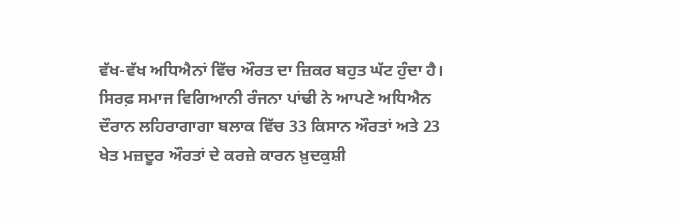ਵੱਖ-ਵੱਖ ਅਧਿਐਨਾਂ ਵਿੱਚ ਔਰਤ ਦਾ ਜ਼ਿਕਰ ਬਹੁਤ ਘੱਟ ਹੁੰਦਾ ਹੈ। ਸਿਰਫ਼ ਸਮਾਜ ਵਿਗਿਆਨੀ ਰੰਜਨਾ ਪਾਂਢੀ ਨੇ ਆਪਣੇ ਅਧਿਐਨ ਦੌਰਾਨ ਲਹਿਰਾਗਾਗਾ ਬਲਾਕ ਵਿੱਚ 33 ਕਿਸਾਨ ਔਰਤਾਂ ਅਤੇ 23 ਖੇਤ ਮਜ਼ਦੂਰ ਔਰਤਾਂ ਦੇ ਕਰਜ਼ੇ ਕਾਰਨ ਖ਼ੁਦਕੁਸ਼ੀ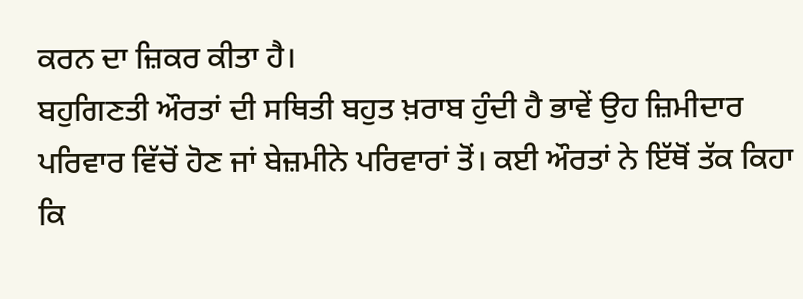ਕਰਨ ਦਾ ਜ਼ਿਕਰ ਕੀਤਾ ਹੈ।
ਬਹੁਗਿਣਤੀ ਔਰਤਾਂ ਦੀ ਸਥਿਤੀ ਬਹੁਤ ਖ਼ਰਾਬ ਹੁੰਦੀ ਹੈ ਭਾਵੇਂ ਉਹ ਜ਼ਿਮੀਦਾਰ ਪਰਿਵਾਰ ਵਿੱਚੋਂ ਹੋਣ ਜਾਂ ਬੇਜ਼ਮੀਨੇ ਪਰਿਵਾਰਾਂ ਤੋਂ। ਕਈ ਔਰਤਾਂ ਨੇ ਇੱਥੋਂ ਤੱਕ ਕਿਹਾ ਕਿ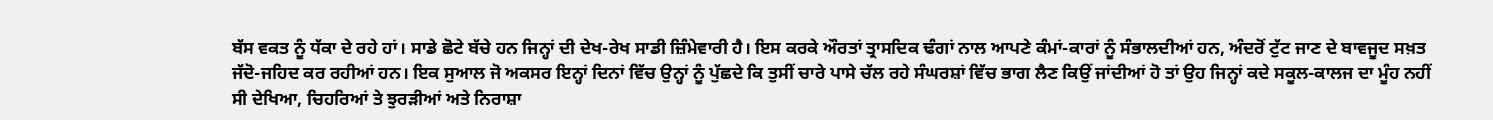ਬੱਸ ਵਕਤ ਨੂੰ ਧੱਕਾ ਦੇ ਰਹੇ ਹਾਂ। ਸਾਡੇ ਛੋਟੇ ਬੱਚੇ ਹਨ ਜਿਨ੍ਹਾਂ ਦੀ ਦੇਖ-ਰੇਖ ਸਾਡੀ ਜ਼ਿੰਮੇਵਾਰੀ ਹੈ। ਇਸ ਕਰਕੇ ਔਰਤਾਂ ਤ੍ਰਾਸਦਿਕ ਢੰਗਾਂ ਨਾਲ ਆਪਣੇ ਕੰਮਾਂ-ਕਾਰਾਂ ਨੂੰ ਸੰਭਾਲਦੀਆਂ ਹਨ, ਅੰਦਰੋਂ ਟੁੱਟ ਜਾਣ ਦੇ ਬਾਵਜੂਦ ਸਖ਼ਤ ਜੱਦੋ-ਜਹਿਦ ਕਰ ਰਹੀਆਂ ਹਨ। ਇਕ ਸੁਆਲ ਜੋ ਅਕਸਰ ਇਨ੍ਹਾਂ ਦਿਨਾਂ ਵਿੱਚ ਉਨ੍ਹਾਂ ਨੂੰ ਪੁੱਛਦੇ ਕਿ ਤੁਸੀਂ ਚਾਰੇ ਪਾਸੇ ਚੱਲ ਰਹੇ ਸੰਘਰਸ਼ਾਂ ਵਿੱਚ ਭਾਗ ਲੈਣ ਕਿਉਂ ਜਾਂਦੀਆਂ ਹੋ ਤਾਂ ਉਹ ਜਿਨ੍ਹਾਂ ਕਦੇ ਸਕੂਲ-ਕਾਲਜ ਦਾ ਮੂੰਹ ਨਹੀਂ ਸੀ ਦੇਖਿਆ, ਚਿਹਰਿਆਂ ਤੇ ਝੁਰੜੀਆਂ ਅਤੇ ਨਿਰਾਸ਼ਾ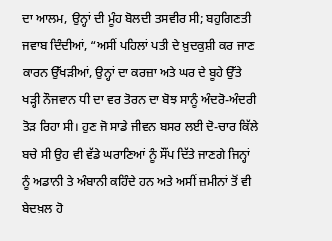ਦਾ ਆਲਮ, ਉਨ੍ਹਾਂ ਦੀ ਮੂੰਹ ਬੋਲਦੀ ਤਸਵੀਰ ਸੀ; ਬਹੁਗਿਣਤੀ ਜਵਾਬ ਦਿੰਦੀਆਂ, “ਅਸੀਂ ਪਹਿਲਾਂ ਪਤੀ ਦੇ ਖ਼ੁਦਕੁਸ਼ੀ ਕਰ ਜਾਣ ਕਾਰਨ ਉੱਖੜੀਆਂ, ਉਨ੍ਹਾਂ ਦਾ ਕਰਜ਼ਾ ਅਤੇ ਘਰ ਦੇ ਬੂਹੇ ਉੱਤੇ ਖੜ੍ਹੀ ਨੌਜਵਾਨ ਧੀ ਦਾ ਵਰ ਤੋਰਨ ਦਾ ਬੋਝ ਸਾਨੂੰ ਅੰਦਰੋ-ਅੰਦਰੀ ਤੋੜ ਰਿਹਾ ਸੀ। ਹੁਣ ਜੋ ਸਾਡੇ ਜੀਵਨ ਬਸਰ ਲਈ ਦੋ-ਚਾਰ ਕਿੱਲੇ ਬਚੇ ਸੀ ਉਹ ਵੀ ਵੱਡੇ ਘਰਾਣਿਆਂ ਨੂੰ ਸੌਂਪ ਦਿੱਤੇ ਜਾਣਗੇ ਜਿਨ੍ਹਾਂ ਨੂੰ ਅਡਾਨੀ ਤੇ ਅੰਬਾਨੀ ਕਹਿੰਦੇ ਹਨ ਅਤੇ ਅਸੀਂ ਜ਼ਮੀਨਾਂ ਤੋਂ ਵੀ ਬੇਦਖ਼ਲ ਹੋ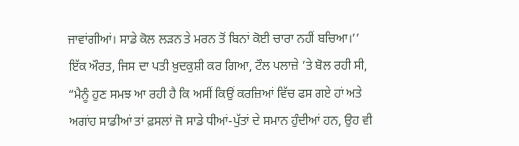ਜਾਵਾਂਗੀਆਂ। ਸਾਡੇ ਕੋਲ ਲੜਨ ਤੇ ਮਰਨ ਤੋਂ ਬਿਨਾਂ ਕੋਈ ਚਾਰਾ ਨਹੀਂ ਬਚਿਆ।’’
ਇੱਕ ਔਰਤ, ਜਿਸ ਦਾ ਪਤੀ ਖ਼ੁਦਕੁਸ਼ੀ ਕਰ ਗਿਆ, ਟੌਲ ਪਲਾਜ਼ੇ ’ਤੇ ਬੋਲ ਰਹੀ ਸੀ, “ਮੈਨੂੰ ਹੁਣ ਸਮਝ ਆ ਰਹੀ ਹੈ ਕਿ ਅਸੀਂ ਕਿਉਂ ਕਰਜ਼ਿਆਂ ਵਿੱਚ ਫਸ ਗਏ ਹਾਂ ਅਤੇ ਅਗਾਂਹ ਸਾਡੀਆਂ ਤਾਂ ਫ਼ਸਲਾਂ ਜੋ ਸਾਡੇ ਧੀਆਂ-ਪੁੱਤਾਂ ਦੇ ਸਮਾਨ ਹੁੰਦੀਆਂ ਹਨ, ਉਹ ਵੀ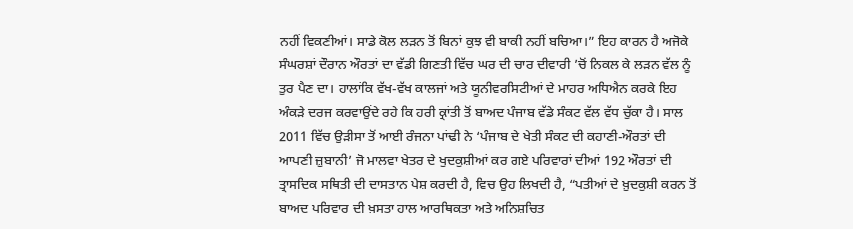ਨਹੀਂ ਵਿਕਣੀਆਂ। ਸਾਡੇ ਕੋਲ ਲੜਨ ਤੋਂ ਬਿਨਾਂ ਕੁਝ ਵੀ ਬਾਕੀ ਨਹੀਂ ਬਚਿਆ।” ਇਹ ਕਾਰਨ ਹੈ ਅਜੋਕੇ ਸੰਘਰਸ਼ਾਂ ਦੌਰਾਨ ਔਰਤਾਂ ਦਾ ਵੱਡੀ ਗਿਣਤੀ ਵਿੱਚ ਘਰ ਦੀ ਚਾਰ ਦੀਵਾਰੀ ’ਚੋਂ ਨਿਕਲ ਕੇ ਲੜਨ ਵੱਲ ਨੂੰ ਤੁਰ ਪੈਣ ਦਾ। ਹਾਲਾਂਕਿ ਵੱਖ-ਵੱਖ ਕਾਲਜਾਂ ਅਤੇ ਯੂਨੀਵਰਸਿਟੀਆਂ ਦੇ ਮਾਹਰ ਅਧਿਐਨ ਕਰਕੇ ਇਹ ਅੰਕੜੇ ਦਰਜ ਕਰਵਾਉਂਦੇ ਰਹੇ ਕਿ ਹਰੀ ਕ੍ਰਾਂਤੀ ਤੋਂ ਬਾਅਦ ਪੰਜਾਬ ਵੱਡੇ ਸੰਕਟ ਵੱਲ ਵੱਧ ਚੁੱਕਾ ਹੈ। ਸਾਲ 2011 ਵਿੱਚ ਉੜੀਸਾ ਤੋਂ ਆਈ ਰੰਜਨਾ ਪਾਂਢੀ ਨੇ ‘ਪੰਜਾਬ ਦੇ ਖੇਤੀ ਸੰਕਟ ਦੀ ਕਹਾਣੀ-ਔਰਤਾਂ ਦੀ ਆਪਣੀ ਜ਼ੁਬਾਨੀ’ ਜੋ ਮਾਲਵਾ ਖੇਤਰ ਦੇ ਖੁਦਕੁਸ਼ੀਆਂ ਕਰ ਗਏ ਪਰਿਵਾਰਾਂ ਦੀਆਂ 192 ਔਰਤਾਂ ਦੀ ਤ੍ਰਾਸਦਿਕ ਸਥਿਤੀ ਦੀ ਦਾਸਤਾਨ ਪੇਸ਼ ਕਰਦੀ ਹੈ, ਵਿਚ ਉਹ ਲਿਖਦੀ ਹੈ, “ਪਤੀਆਂ ਦੇ ਖ਼ੁਦਕੁਸ਼ੀ ਕਰਨ ਤੋਂ ਬਾਅਦ ਪਰਿਵਾਰ ਦੀ ਖ਼ਸਤਾ ਹਾਲ ਆਰਥਿਕਤਾ ਅਤੇ ਅਨਿਸ਼ਚਿਤ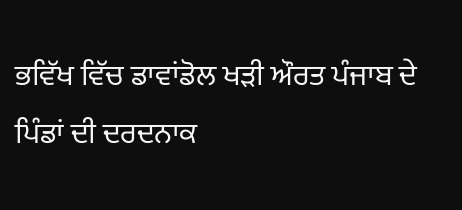ਭਵਿੱਖ ਵਿੱਚ ਡਾਵਾਂਡੋਲ ਖੜੀ ਔਰਤ ਪੰਜਾਬ ਦੇ ਪਿੰਡਾਂ ਦੀ ਦਰਦਨਾਕ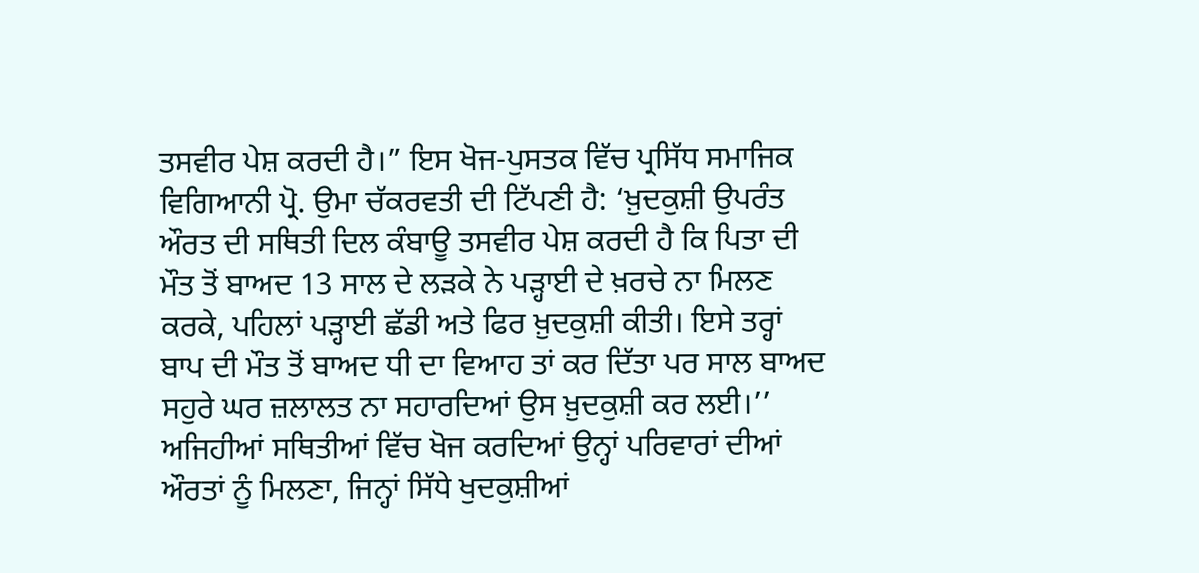ਤਸਵੀਰ ਪੇਸ਼ ਕਰਦੀ ਹੈ।” ਇਸ ਖੋਜ-ਪੁਸਤਕ ਵਿੱਚ ਪ੍ਰਸਿੱਧ ਸਮਾਜਿਕ ਵਿਗਿਆਨੀ ਪ੍ਰੋ. ਉਮਾ ਚੱਕਰਵਤੀ ਦੀ ਟਿੱਪਣੀ ਹੈ: ‘ਖ਼ੁਦਕੁਸ਼ੀ ਉਪਰੰਤ ਔਰਤ ਦੀ ਸਥਿਤੀ ਦਿਲ ਕੰਬਾਊ ਤਸਵੀਰ ਪੇਸ਼ ਕਰਦੀ ਹੈ ਕਿ ਪਿਤਾ ਦੀ ਮੌਤ ਤੋਂ ਬਾਅਦ 13 ਸਾਲ ਦੇ ਲੜਕੇ ਨੇ ਪੜ੍ਹਾਈ ਦੇ ਖ਼ਰਚੇ ਨਾ ਮਿਲਣ ਕਰਕੇ, ਪਹਿਲਾਂ ਪੜ੍ਹਾਈ ਛੱਡੀ ਅਤੇ ਫਿਰ ਖ਼ੁਦਕੁਸ਼ੀ ਕੀਤੀ। ਇਸੇ ਤਰ੍ਹਾਂ ਬਾਪ ਦੀ ਮੌਤ ਤੋਂ ਬਾਅਦ ਧੀ ਦਾ ਵਿਆਹ ਤਾਂ ਕਰ ਦਿੱਤਾ ਪਰ ਸਾਲ ਬਾਅਦ ਸਹੁਰੇ ਘਰ ਜ਼ਲਾਲਤ ਨਾ ਸਹਾਰਦਿਆਂ ਉਸ ਖ਼ੁਦਕੁਸ਼ੀ ਕਰ ਲਈ।’’
ਅਜਿਹੀਆਂ ਸਥਿਤੀਆਂ ਵਿੱਚ ਖੋਜ ਕਰਦਿਆਂ ਉਨ੍ਹਾਂ ਪਰਿਵਾਰਾਂ ਦੀਆਂ ਔਰਤਾਂ ਨੂੰ ਮਿਲਣਾ, ਜਿਨ੍ਹਾਂ ਸਿੱਧੇ ਖੁਦਕੁਸ਼ੀਆਂ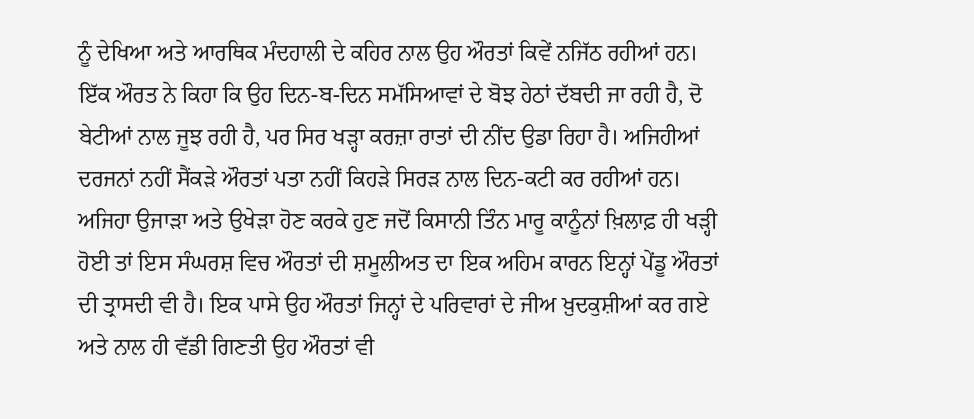ਨੂੰ ਦੇਖਿਆ ਅਤੇ ਆਰਥਿਕ ਮੰਦਹਾਲੀ ਦੇ ਕਹਿਰ ਨਾਲ ਉਹ ਔਰਤਾਂ ਕਿਵੇਂ ਨਜਿੱਠ ਰਹੀਆਂ ਹਨ। ਇੱਕ ਔਰਤ ਨੇ ਕਿਹਾ ਕਿ ਉਹ ਦਿਨ-ਬ-ਦਿਨ ਸਮੱਸਿਆਵਾਂ ਦੇ ਬੋਝ ਹੇਠਾਂ ਦੱਬਦੀ ਜਾ ਰਹੀ ਹੈ, ਦੋ ਬੇਟੀਆਂ ਨਾਲ ਜੂਝ ਰਹੀ ਹੈ, ਪਰ ਸਿਰ ਖੜ੍ਹਾ ਕਰਜ਼ਾ ਰਾਤਾਂ ਦੀ ਨੀਂਦ ਉਡਾ ਰਿਹਾ ਹੈ। ਅਜਿਹੀਆਂ ਦਰਜਨਾਂ ਨਹੀਂ ਸੈਂਕੜੇ ਔਰਤਾਂ ਪਤਾ ਨਹੀਂ ਕਿਹੜੇ ਸਿਰੜ ਨਾਲ ਦਿਨ-ਕਟੀ ਕਰ ਰਹੀਆਂ ਹਨ।
ਅਜਿਹਾ ਉਜਾੜਾ ਅਤੇ ਉਖੇੜਾ ਹੋਣ ਕਰਕੇ ਹੁਣ ਜਦੋਂ ਕਿਸਾਨੀ ਤਿੰਨ ਮਾਰੂ ਕਾਨੂੰਨਾਂ ਖ਼ਿਲਾਫ਼ ਹੀ ਖੜ੍ਹੀ ਹੋਈ ਤਾਂ ਇਸ ਸੰਘਰਸ਼ ਵਿਚ ਔਰਤਾਂ ਦੀ ਸ਼ਮੂਲੀਅਤ ਦਾ ਇਕ ਅਹਿਮ ਕਾਰਨ ਇਨ੍ਹਾਂ ਪੇਂਡੂ ਔਰਤਾਂ ਦੀ ਤ੍ਰਾਸਦੀ ਵੀ ਹੈ। ਇਕ ਪਾਸੇ ਉਹ ਔਰਤਾਂ ਜਿਨ੍ਹਾਂ ਦੇ ਪਰਿਵਾਰਾਂ ਦੇ ਜੀਅ ਖ਼ੁਦਕੁਸ਼ੀਆਂ ਕਰ ਗਏ ਅਤੇ ਨਾਲ ਹੀ ਵੱਡੀ ਗਿਣਤੀ ਉਹ ਔਰਤਾਂ ਵੀ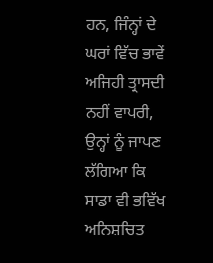ਹਨ, ਜਿੰਨ੍ਹਾਂ ਦੇ ਘਰਾਂ ਵਿੱਚ ਭਾਵੇਂ ਅਜਿਹੀ ਤ੍ਰਾਸਦੀ ਨਹੀਂ ਵਾਪਰੀ, ਉਨ੍ਹਾਂ ਨੂੰ ਜਾਪਣ ਲੱਗਿਆ ਕਿ ਸਾਡਾ ਵੀ ਭਵਿੱਖ ਅਨਿਸ਼ਚਿਤ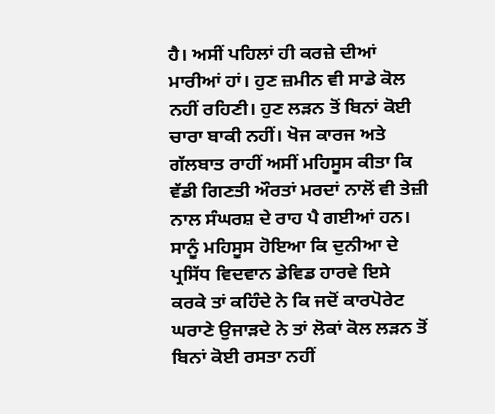ਹੈ। ਅਸੀਂ ਪਹਿਲਾਂ ਹੀ ਕਰਜ਼ੇ ਦੀਆਂ ਮਾਰੀਆਂ ਹਾਂ। ਹੁਣ ਜ਼ਮੀਨ ਵੀ ਸਾਡੇ ਕੋਲ ਨਹੀਂ ਰਹਿਣੀ। ਹੁਣ ਲੜਨ ਤੋਂ ਬਿਨਾਂ ਕੋਈ ਚਾਰਾ ਬਾਕੀ ਨਹੀਂ। ਖੋਜ ਕਾਰਜ ਅਤੇ ਗੱਲਬਾਤ ਰਾਹੀਂ ਅਸੀਂ ਮਹਿਸੂਸ ਕੀਤਾ ਕਿ ਵੱਡੀ ਗਿਣਤੀ ਔਰਤਾਂ ਮਰਦਾਂ ਨਾਲੋਂ ਵੀ ਤੇਜ਼ੀ ਨਾਲ ਸੰਘਰਸ਼ ਦੇ ਰਾਹ ਪੈ ਗਈਆਂ ਹਨ। ਸਾਨੂੰ ਮਹਿਸੂਸ ਹੋਇਆ ਕਿ ਦੁਨੀਆ ਦੇ ਪ੍ਰਸਿੱਧ ਵਿਦਵਾਨ ਡੇਵਿਡ ਹਾਰਵੇ ਇਸੇ ਕਰਕੇ ਤਾਂ ਕਹਿੰਦੇ ਨੇ ਕਿ ਜਦੋਂ ਕਾਰਪੋਰੇਟ ਘਰਾਣੇ ਉਜਾੜਦੇ ਨੇ ਤਾਂ ਲੋਕਾਂ ਕੋਲ ਲੜਨ ਤੋਂ ਬਿਨਾਂ ਕੋਈ ਰਸਤਾ ਨਹੀਂ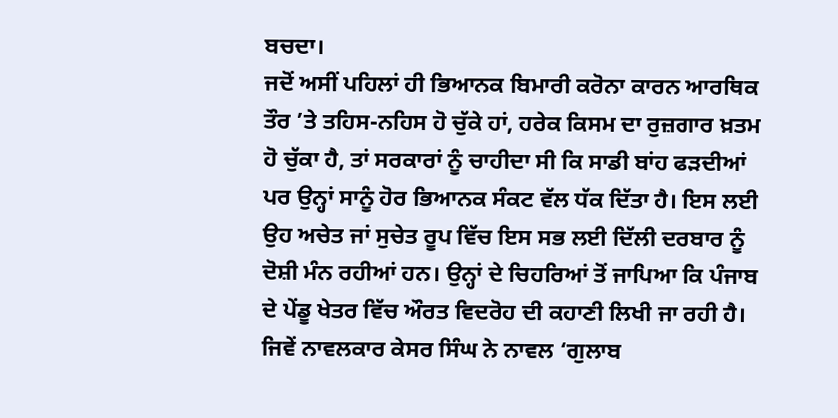ਬਚਦਾ।
ਜਦੋਂ ਅਸੀਂ ਪਹਿਲਾਂ ਹੀ ਭਿਆਨਕ ਬਿਮਾਰੀ ਕਰੋਨਾ ਕਾਰਨ ਆਰਥਿਕ ਤੌਰ ’ਤੇ ਤਹਿਸ-ਨਹਿਸ ਹੋ ਚੁੱਕੇ ਹਾਂ, ਹਰੇਕ ਕਿਸਮ ਦਾ ਰੁਜ਼ਗਾਰ ਖ਼ਤਮ ਹੋ ਚੁੱਕਾ ਹੈ, ਤਾਂ ਸਰਕਾਰਾਂ ਨੂੰ ਚਾਹੀਦਾ ਸੀ ਕਿ ਸਾਡੀ ਬਾਂਹ ਫੜਦੀਆਂ ਪਰ ਉਨ੍ਹਾਂ ਸਾਨੂੰ ਹੋਰ ਭਿਆਨਕ ਸੰਕਟ ਵੱਲ ਧੱਕ ਦਿੱਤਾ ਹੈ। ਇਸ ਲਈ ਉਹ ਅਚੇਤ ਜਾਂ ਸੁਚੇਤ ਰੂਪ ਵਿੱਚ ਇਸ ਸਭ ਲਈ ਦਿੱਲੀ ਦਰਬਾਰ ਨੂੰ ਦੋਸ਼ੀ ਮੰਨ ਰਹੀਆਂ ਹਨ। ਉਨ੍ਹਾਂ ਦੇ ਚਿਹਰਿਆਂ ਤੋਂ ਜਾਪਿਆ ਕਿ ਪੰਜਾਬ ਦੇ ਪੇਂਡੂ ਖੇਤਰ ਵਿੱਚ ਔਰਤ ਵਿਦਰੋਹ ਦੀ ਕਹਾਣੀ ਲਿਖੀ ਜਾ ਰਹੀ ਹੈ। ਜਿਵੇਂ ਨਾਵਲਕਾਰ ਕੇਸਰ ਸਿੰਘ ਨੇ ਨਾਵਲ ‘ਗੁਲਾਬ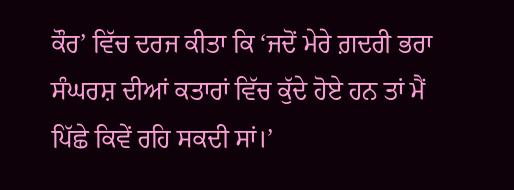ਕੌਰ’ ਵਿੱਚ ਦਰਜ ਕੀਤਾ ਕਿ ‘ਜਦੋਂ ਮੇਰੇ ਗ਼ਦਰੀ ਭਰਾ ਸੰਘਰਸ਼ ਦੀਆਂ ਕਤਾਰਾਂ ਵਿੱਚ ਕੁੱਦੇ ਹੋਏ ਹਨ ਤਾਂ ਮੈਂ ਪਿੱਛੇ ਕਿਵੇਂ ਰਹਿ ਸਕਦੀ ਸਾਂ।’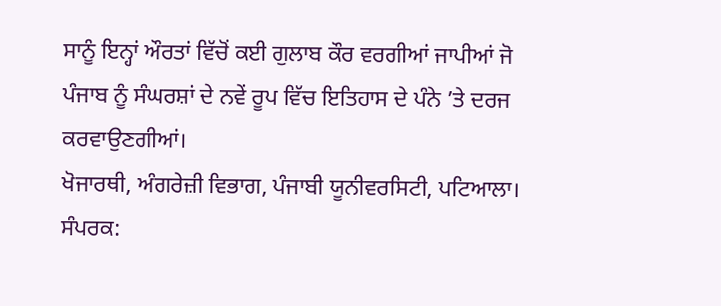ਸਾਨੂੰ ਇਨ੍ਹਾਂ ਔਰਤਾਂ ਵਿੱਚੋਂ ਕਈ ਗੁਲਾਬ ਕੌਰ ਵਰਗੀਆਂ ਜਾਪੀਆਂ ਜੋ ਪੰਜਾਬ ਨੂੰ ਸੰਘਰਸ਼ਾਂ ਦੇ ਨਵੇਂ ਰੂਪ ਵਿੱਚ ਇਤਿਹਾਸ ਦੇ ਪੰਨੇ ’ਤੇ ਦਰਜ ਕਰਵਾਉਣਗੀਆਂ।
ਖੋਜਾਰਥੀ, ਅੰਗਰੇਜ਼ੀ ਵਿਭਾਗ, ਪੰਜਾਬੀ ਯੂਨੀਵਰਸਿਟੀ, ਪਟਿਆਲਾ।
ਸੰਪਰਕ: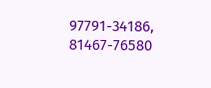97791-34186, 81467-76580